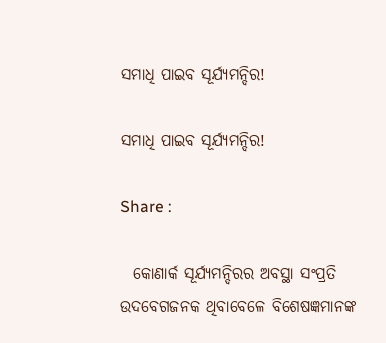ସମାଧି ପାଇବ ସୂର୍ଯ୍ୟମନ୍ଦିର!

ସମାଧି ପାଇବ ସୂର୍ଯ୍ୟମନ୍ଦିର!

Share :

  କୋଣାର୍କ ସୂର୍ଯ୍ୟମନ୍ଦିରର ଅବସ୍ଥା ସଂପ୍ରତି ଉଦବେଗଜନକ ଥିବାବେଳେ ବିଶେଷଜ୍ଞମାନଙ୍କ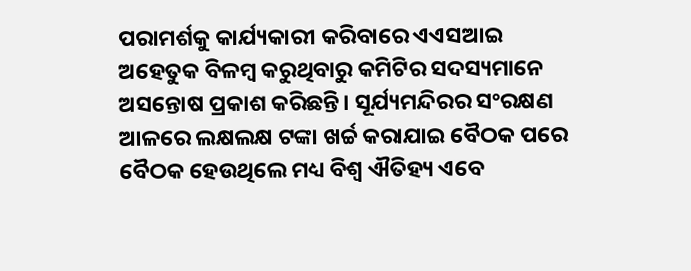ପରାମର୍ଶକୁ କାର୍ଯ୍ୟକାରୀ କରିବାରେ ଏଏସଆଇ ଅହେତୁକ ବିଳମ୍ୱ କରୁଥିବାରୁ କମିଟିର ସଦସ୍ୟମାନେ ଅସନ୍ତୋଷ ପ୍ରକାଶ କରିଛନ୍ତି। ସୂର୍ଯ୍ୟମନ୍ଦିରର ସଂରକ୍ଷଣ ଆଳରେ ଲକ୍ଷଲକ୍ଷ ଟଙ୍କା ଖର୍ଚ୍ଚ କରାଯାଇ ବୈଠକ ପରେ ବୈଠକ ହେଉଥିଲେ ମଧ୍ୟ ବିଶ୍ୱ ଐତିହ୍ୟ ଏବେ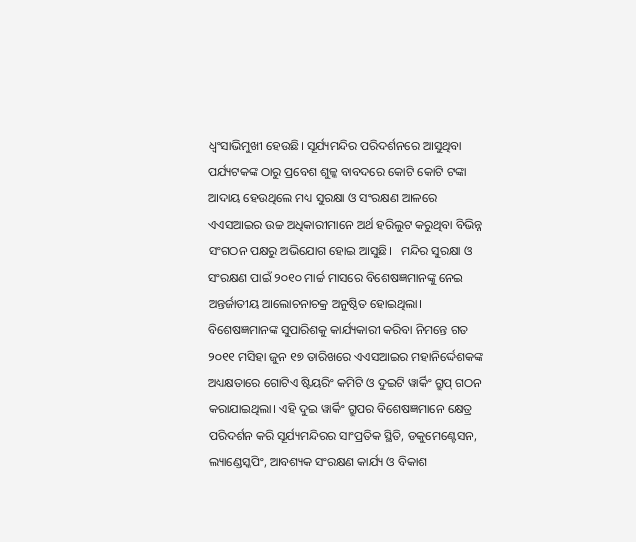ଧ୍ବଂସାଭିମୁଖୀ ହେଉଛି। ସୂର୍ଯ୍ୟମନ୍ଦିର ପରିଦର୍ଶନରେ ଆସୁଥିବା ପର୍ଯ୍ୟଟକଙ୍କ ଠାରୁ ପ୍ରବେଶ ଶୁଳ୍କ ବାବଦରେ କୋଟି କୋଟି ଟଙ୍କା ଆଦାୟ ହେଉଥିଲେ ମଧ୍ୟ ସୁରକ୍ଷା ଓ ସଂରକ୍ଷଣ ଆଳରେ ଏଏସଆଇର ଉଚ୍ଚ ଅଧିକାରୀମାନେ ଅର୍ଥ ହରିଲୁଟ କରୁଥିବା ବିଭିନ୍ନ ସଂଗଠନ ପକ୍ଷରୁ ଅଭିଯୋଗ ହୋଇ ଆସୁଛି।   ମନ୍ଦିର ସୁରକ୍ଷା ଓ ସଂରକ୍ଷଣ ପାଇଁ ୨୦୧୦ ମାର୍ଚ୍ଚ ମାସରେ ବିଶେଷଜ୍ଞମାନଙ୍କୁ ନେଇ ଅନ୍ତର୍ଜାତୀୟ ଆଲୋଚନାଚକ୍ର ଅନୁଷ୍ଠିତ ହୋଇଥିଲା। ବିଶେଷଜ୍ଞମାନଙ୍କ ସୁପାରିଶକୁ କାର୍ଯ୍ୟକାରୀ କରିବା ନିମନ୍ତେ ଗତ ୨୦୧୧ ମସିହା ଜୁନ ୧୭ ତାରିଖରେ ଏଏସଆଇର ମହାନିର୍ଦ୍ଦେଶକଙ୍କ ଅଧ୍ୟକ୍ଷତାରେ ଗୋଟିଏ ଷ୍ଟିୟରିଂ କମିଟି ଓ ଦୁଇଟି ୱାର୍କିଂ ଗ୍ରୁପ‌୍‍ ଗଠନ କରାଯାଇଥିଲା। ଏହି ଦୁଇ ୱାର୍କିଂ ଗ୍ରୁପର ବିଶେଷଜ୍ଞମାନେ କ୍ଷେତ୍ର ପରିଦର୍ଶନ କରି ସୂର୍ଯ୍ୟମନ୍ଦିରର ସାଂପ୍ରତିକ ସ୍ଥିତି, ଡକୁମେଣ୍ଟେସନ, ଲ୍ୟାଣ୍ଡେସ୍କପିଂ, ଆବଶ୍ୟକ ସଂରକ୍ଷଣ କାର୍ଯ୍ୟ ଓ ବିକାଶ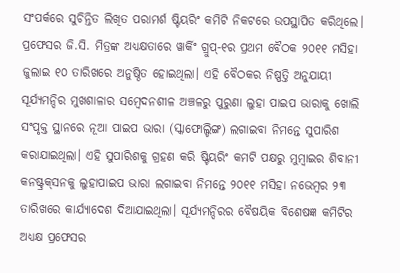ସଂପର୍କରେ ସୁଚିନ୍ତିତ ଲିଖିତ ପରାମର୍ଶ ଷ୍ଟିୟରିଂ କମିଟି ନିକଟରେ ଉପସ୍ଥାପିତ କରିଥିଲେ।   ପ୍ରଫେସର ଜି.ସି. ମିତ୍ରଙ୍କ ଅଧ୍ୟକ୍ଷତାରେ ୱାର୍କିଂ ଗ୍ରୁପ‌୍‍-୧ର ପ୍ରଥମ ବୈଠକ ୨୦୧୧ ମସିହା ଜୁଲାଇ ୧୦ ତାରିଖରେ ଅନୁଷ୍ଠିତ ହୋଇଥିଲା। ଏହି ବୈଠକର ନିଷ୍ପତ୍ତି ଅନୁଯାୟୀ ସୂର୍ଯ୍ୟମନ୍ଦିର ମୁଖଶାଳାର ସମ୍ୱେଦନଶୀଳ ଅଞ୍ଚଳରୁ ପୁରୁଣା ଲୁହା ପାଇପ ଭାରାକୁ ଖୋଲି ସଂପୃକ୍ତ ସ୍ଥାନରେ ନୂଆ ପାଇପ ଭାରା (ସ୍କାଫୋଲ୍ଡିଙ୍ଗ) ଲଗାଇବା ନିମନ୍ତେ ସୁପାରିଶ କରାଯାଇଥିଲା। ଏହି ସୁପାରିଶକୁ ଗ୍ରହଣ କରି ଷ୍ଟିୟରିଂ କମଟି ପକ୍ଷରୁ ମୁମ୍ୱାଇର ଶିବାନୀ କନଷ୍ଟ୍ରକ‌୍‍ସନକୁ ଲୁହାପାଇପ ଭାରା ଲଗାଇବା ନିମନ୍ତେ ୨୦୧୧ ମସିହା ନଭେମ୍ୱର ୨୩ ତାରିଖରେ କାର୍ଯ୍ୟାଦେଶ ଦିଆଯାଇଥିଲା। ସୂର୍ଯ୍ୟମନ୍ଦିରର ବୈଷୟିକ ବିଶେଷଜ୍ଞ କମିଟିର ଅଧ୍ୟକ୍ଷ ପ୍ରଫେସର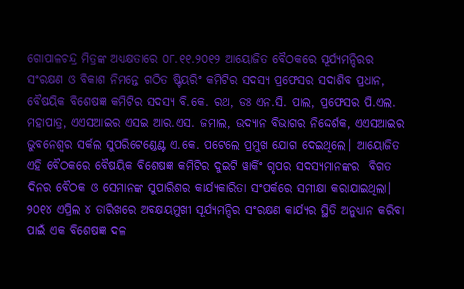ଗୋପାଳଚନ୍ଦ୍ର ମିତ୍ରଙ୍କ ଅଧ୍ୟକ୍ଷତାରେ ୦୮.୧୧.୨୦୧୨ ଆୟୋଜିତ ବୈଠକରେ ସୂର୍ଯ୍ୟମନ୍ଦିରର ସଂରକ୍ଷଣ ଓ ବିକାଶ ନିମନ୍ତେ ଗଠିତ ଷ୍ଟିୟରିଂ କମିଟିର ସଦସ୍ୟ ପ୍ରଫେସର ସଦାଶିବ ପ୍ରଧାନ, ବୈଷୟିକ ବିଶେଷଜ୍ଞ କମିଟିର ସଦସ୍ୟ ବି.କେ. ରଥ, ଡଃ ଏନ.ସି. ପାଲ, ପ୍ରଫେସର ପି.ଏଲ. ମହାପାତ୍ର, ଏଏସଆଇର ଏସଇ ଆର.ଏସ. ଜମାଲ, ଉଦ୍ୟାନ ବିଭାଗର ନିଦ୍ଦେର୍ଶକ, ଏଏସଆଇର ଭୁବନେଶ୍ୱର ସର୍କଲ ସୁପରିଟେଣ୍ଡେଣ୍ଟ ଏ.କେ. ପଟେଲେ ପ୍ରମୁଖ ଯୋଗ ଦେଇଥିଲେ। ଆୟୋଜିତ ଏହି ବୈଠକରେ ବୈଷୟିକ ବିଶେଷଜ୍ଞ କମିଟିର ଦୁଇଟି ୱାର୍କିଂ ଗୃପର ସଦସ୍ୟମାନଙ୍କର  ବିଗତ ଦିନର ବୈଠକ ଓ ସେମାନଙ୍କ ସୁପାରିଶର କାର୍ଯ୍ୟକାରିତା ସଂପର୍କରେ ସମୀକ୍ଷା କରାଯାଇଥିଲା।   ୨୦୧୪ ଏପ୍ରିଲ ୪ ତାରିଖରେ ଅବକ୍ଷୟମୁଖୀ ସୂର୍ଯ୍ୟମନ୍ଦିର ସଂରକ୍ଷଣ କାର୍ଯ୍ୟର ସ୍ଥିତି ଅନୁଧ୍ୟାନ କରିବା ପାଇଁ ଏକ ବିଶେଷଜ୍ଞ ଦଳ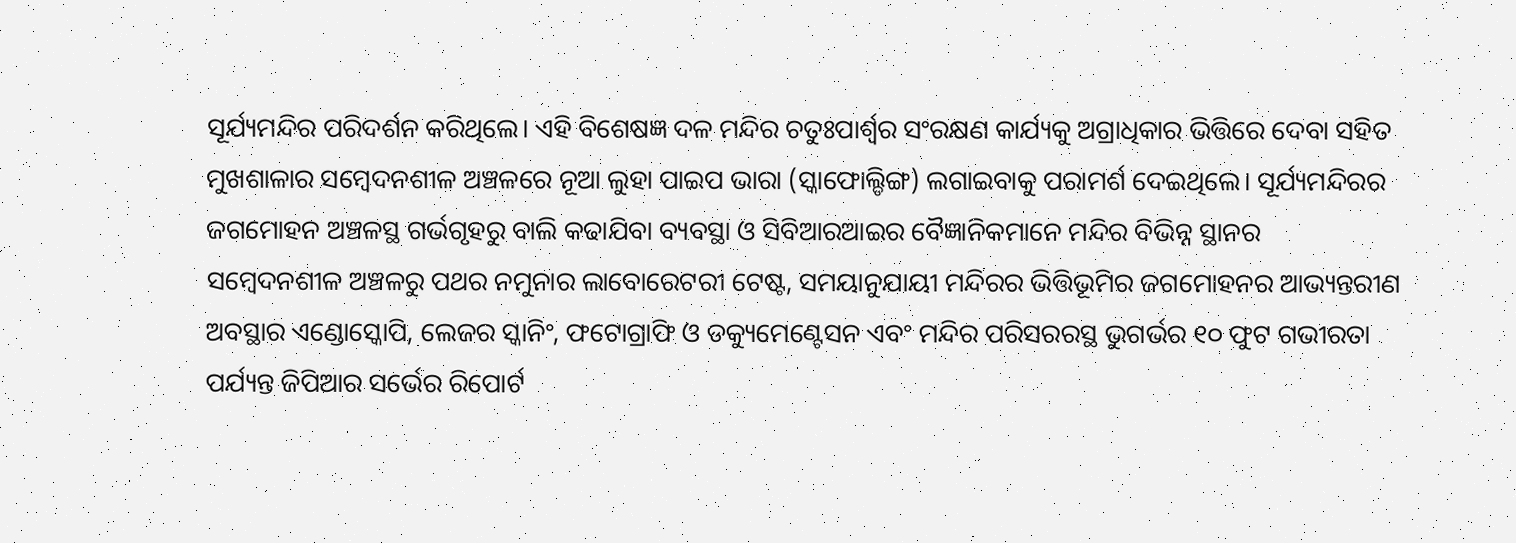ସୂର୍ଯ୍ୟମନ୍ଦିର ପରିଦର୍ଶନ କରିଥିଲେ। ଏହି ବିଶେଷଜ୍ଞ ଦଳ ମନ୍ଦିର ଚତୁଃପାର୍ଶ୍ୱର ସଂରକ୍ଷଣ କାର୍ଯ୍ୟକୁ ଅଗ୍ରାଧିକାର ଭିତ୍ତିରେ ଦେବା ସହିତ ମୁଖଶାଳାର ସମ୍ୱେଦନଶୀଳ ଅଞ୍ଚଳରେ ନୂଆ ଲୁହା ପାଇପ ଭାରା (ସ୍କାଫୋଲ୍ଡିଙ୍ଗ) ଲଗାଇବାକୁ ପରାମର୍ଶ ଦେଇଥିଲେ। ସୂର୍ଯ୍ୟମନ୍ଦିରର ଜଗମୋହନ ଅଞ୍ଚଳସ୍ଥ ଗର୍ଭଗୃହରୁ ବାଲି କଢାଯିବା ବ୍ୟବସ୍ଥା ଓ ସିବିଆରଆଇର ବୈଜ୍ଞାନିକମାନେ ମନ୍ଦିର ବିଭିନ୍ନ ସ୍ଥାନର ସମ୍ୱେଦନଶୀଳ ଅଞ୍ଚଳରୁ ପଥର ନମୁନାର ଲାବୋରେଟରୀ ଟେଷ୍ଟ, ସମୟାନୁଯାୟୀ ମନ୍ଦିରର ଭିତ୍ତିଭୂମିର ଜଗମୋହନର ଆଭ୍ୟନ୍ତରୀଣ ଅବସ୍ଥାର ଏଣ୍ଡୋସ୍କୋପି, ଲେଜର ସ୍କାନିଂ, ଫଟୋଗ୍ରାଫି ଓ ଡକ୍ୟୁମେଣ୍ଟେସନ ଏବଂ ମନ୍ଦିର ପରିସରରସ୍ଥ ଭୁଗର୍ଭର ୧୦ ଫୁଟ ଗଭୀରତା ପର୍ଯ୍ୟନ୍ତ ଜିପିଆର ସର୍ଭେର ରିପୋର୍ଟ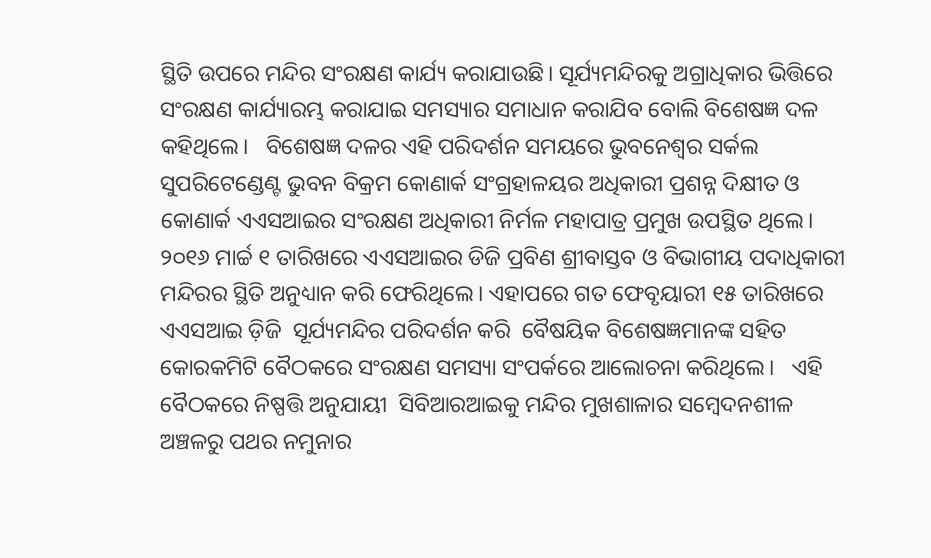ସ୍ଥିତି ଉପରେ ମନ୍ଦିର ସଂରକ୍ଷଣ କାର୍ଯ୍ୟ କରାଯାଉଛି। ସୂର୍ଯ୍ୟମନ୍ଦିରକୁ ଅଗ୍ରାଧିକାର ଭିତ୍ତିରେ ସଂରକ୍ଷଣ କାର୍ଯ୍ୟାରମ୍ଭ କରାଯାଇ ସମସ୍ୟାର ସମାଧାନ କରାଯିବ ବୋଲି ବିଶେଷଜ୍ଞ ଦଳ କହିଥିଲେ।   ବିଶେଷଜ୍ଞ ଦଳର ଏହି ପରିଦର୍ଶନ ସମୟରେ ଭୁବନେଶ୍ୱର ସର୍କଲ ସୁପରିଟେଣ୍ଡେଣ୍ଟ ଭୁବନ ବିକ୍ରମ କୋଣାର୍କ ସଂଗ୍ରହାଳୟର ଅଧିକାରୀ ପ୍ରଶନ୍ନ ଦିକ୍ଷୀତ ଓ କୋଣାର୍କ ଏଏସଆଇର ସଂରକ୍ଷଣ ଅଧିକାରୀ ନିର୍ମଳ ମହାପାତ୍ର ପ୍ରମୁଖ ଉପସ୍ଥିତ ଥିଲେ। ୨୦୧୬ ମାର୍ଚ୍ଚ ୧ ତାରିଖରେ ଏଏସଆଇର ଡିଜି ପ୍ରବିଣ ଶ୍ରୀବାସ୍ତବ ଓ ବିଭାଗୀୟ ପଦାଧିକାରୀ ମନ୍ଦିରର ସ୍ଥିତି ଅନୁଧ୍ୟାନ କରି ଫେରିଥିଲେ। ଏହାପରେ ଗତ ଫେବୃୟାରୀ ୧୫ ତାରିଖରେ  ଏଏସଆଇ ଡ଼ିଜି  ସୂର୍ଯ୍ୟମନ୍ଦିର ପରିଦର୍ଶନ କରି  ବୈଷୟିକ ବିଶେଷଜ୍ଞମାନଙ୍କ ସହିତ କୋରକମିଟି ବୈଠକରେ ସଂରକ୍ଷଣ ସମସ୍ୟା ସଂପର୍କରେ ଆଲୋଚନା କରିଥିଲେ।   ଏହି ବୈଠକରେ ନିଷ୍ପତ୍ତି ଅନୁଯାୟୀ  ସିବିଆରଆଇକୁ ମନ୍ଦିର ମୁଖଶାଳାର ସମ୍ୱେଦନଶୀଳ ଅଞ୍ଚଳରୁ ପଥର ନମୁନାର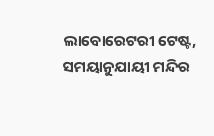ଲାବୋରେଟରୀ ଟେଷ୍ଟ, ସମୟାନୁଯାୟୀ ମନ୍ଦିର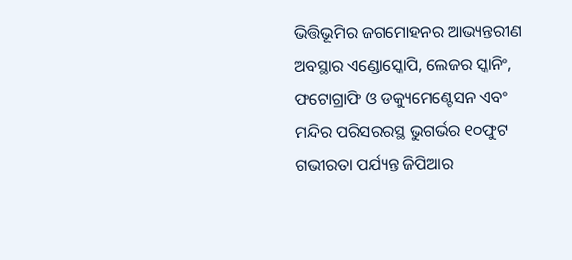ଭିତ୍ତିଭୂମିର ଜଗମୋହନର ଆଭ୍ୟନ୍ତରୀଣ ଅବସ୍ଥାର ଏଣ୍ଡୋସ୍କୋପି, ଲେଜର ସ୍କାନିଂ, ଫଟୋଗ୍ରାଫି ଓ ଡକ୍ୟୁମେଣ୍ଟେସନ ଏବଂ ମନ୍ଦିର ପରିସରରସ୍ଥ ଭୁଗର୍ଭର ୧୦ଫୁଟ ଗଭୀରତା ପର୍ଯ୍ୟନ୍ତ ଜିପିଆର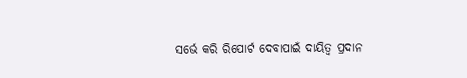ସର୍ଭେ କରି ରିପୋର୍ଟ ଦେବାପାଇଁ ଦାୟିତ୍ୱ ପ୍ରଦାନ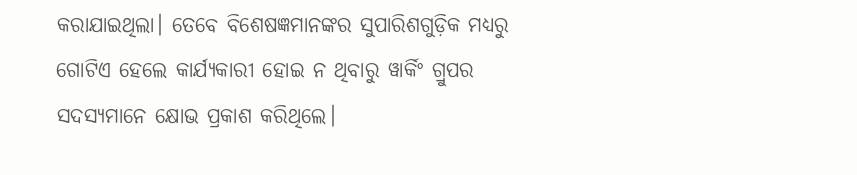କରାଯାଇଥିଲା। ତେବେ ବିଶେଷଜ୍ଞମାନଙ୍କର ସୁପାରିଶଗୁଡ଼ିକ ମଧ୍ୟରୁ ଗୋଟିଏ ହେଲେ କାର୍ଯ୍ୟକାରୀ ହୋଇ ନ ଥିବାରୁ ୱାର୍କିଂ ଗ୍ରୁପର ସଦସ୍ୟମାନେ କ୍ଷୋଭ ପ୍ରକାଶ କରିଥିଲେ।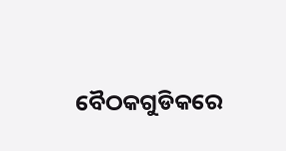ବୈଠକଗୁଡିକରେ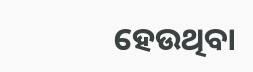ହେଉଥିବା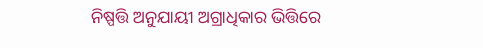ନିଷ୍ପତ୍ତି ଅନୁଯାୟୀ ଅଗ୍ରାଧିକାର ଭିତ୍ତିରେ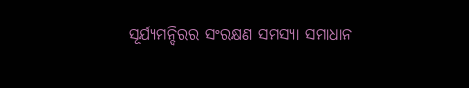ସୂର୍ଯ୍ୟମନ୍ଦିରର ସଂରକ୍ଷଣ ସମସ୍ୟା ସମାଧାନ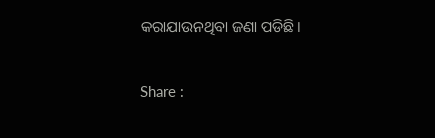କରାଯାଉନଥିବା ଜଣା ପଡିଛି।

Share :